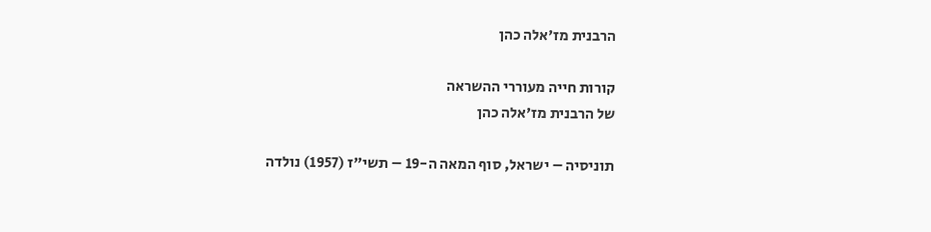הרבנית מז'אלה כהן

קורות חייה מעוררי ההשראה
של הרבנית מז'אלה כהן

תוניסיה – ישראל, סוף המאה ה-19 – תשי"ז (1957) נולדה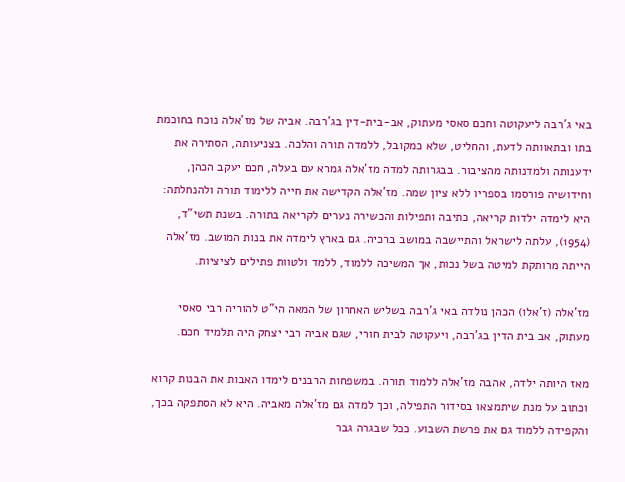באי ג'רבה ליעקוטה וחכם סאסי מעתוק, אב-בית-דין בג'רבה. אביה של מז'אלה נוכח בחוכמת בתו ובתאוותה לדעת, והחליט, שלא כמקובל, ללמדה תורה והלכה. בצניעותה, הסתירה את ידענותה ולמדנותה מהציבור. בבגרותה למדה מז'אלה גמרא עם בעלה, חכם יעקב הכהן, וחידושיה פורסמו בספריו ללא ציון שמה. מז'אלה הקדישה את חייה ללימוד תורה ולהנחלתה: היא לימדה ילדות קריאה, כתיבה ותפילות והכשירה נערים לקריאה בתורה. בשנת תשי"ד, (1954), עלתה לישראל והתיישבה במושב ברכיה. גם בארץ לימדה את בנות המושב. מז'אלה הייתה מרותקת למיטה בשל נכות, אך המשיכה ללמוד, ללמד ולטוות פתילים לציציות.

מז'אלה (ז'אלו) הכהן נולדה באי ג'רבה בשליש האחרון של המאה הי"ט להוריה רבי סאסי מעתוק, אב בית הדין בג'רבה, ויעקוטה לבית חורי, שגם אביה רבי יצחק היה תלמיד חכם.

מאז היותה ילדה, אהבה מז'אלה ללמוד תורה. במשפחות הרבנים לימדו האבות את הבנות קרוא וכתוב על מנת שיתמצאו בסידור התפילה, וכך למדה גם מז'אלה מאביה. היא לא הסתפקה בכך, והקפידה ללמוד גם את פרשת השבוע. ככל שבגרה גבר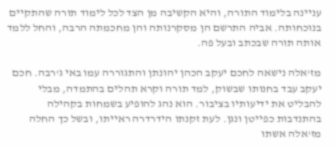עניינה בלימוד התורה, והיא הקשיבה מן הצד לכל לימוד תורה שהתקיים בנוכחותה. אביה התרשם הן מסקרנותה והן מחכמתה הרבה, והחל ללמד אותה תורה שבכתב ובעל פה.

מז'אלה נישאה לחכם יעקב הכהן יהונתן והתגוררה עמו באי ג'רבה. חכם יעקב עבד בחנותו שבשוק, למד תורה וקרא תהלים בהתמדה, מבלי להבליט את ידיעותיו בציבור. הוא נהג להופיע בשמחות בקהילה בהתנדבות כפייטן ונגן. לעת זקנתו הידרדרה ראייתו, ובשל כך החלה מז'אלה אשתו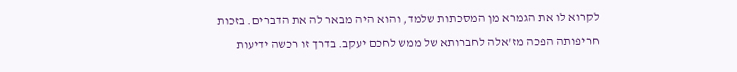לקרוא לו את הגמרא מן המסכתות שלמד, והוא היה מבאר לה את הדברים. בזכות חריפותה הפכה מז'אלה לחברותא של ממש לחכם יעקב. בדרך זו רכשה ידיעות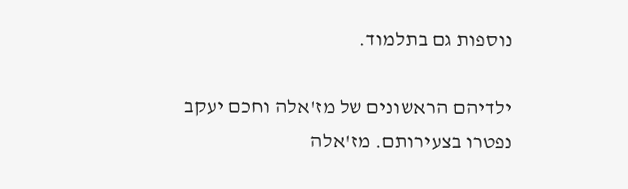נוספות גם בתלמוד.

ילדיהם הראשונים של מז'אלה וחכם יעקב נפטרו בצעירותם. מז'אלה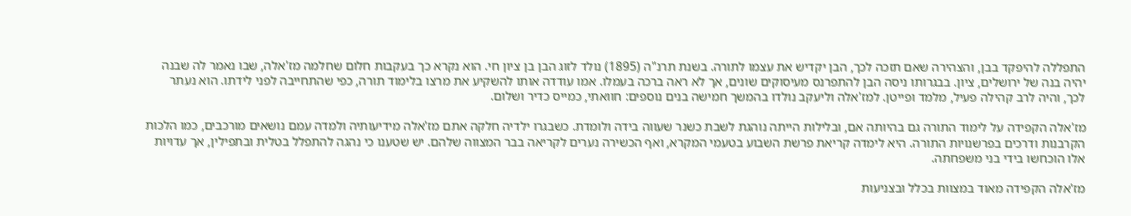התפללה להיפקד בבן, והצהירה שאם תזכה לכך, הבן יקדיש את עצמו לתורה. בשנת תרנ"ה (1895) נולד לזוג הבן בן ציון חי. הוא נקרא כך בעקבות חלום שחלמה מז'אלה, שבו נאמר לה שבנה יהיה בנה של ירושלים, ציון. בבגרותו ניסה הבן להתפרנס מעיסוקים שונים, אך לא ראה ברכה בעמלו. אמו עודדה אותו להשקיע את מרצו בלימוד תורה, כפי שהתחייבה לפני לידתו. הוא נעתר לכך, והיה לרב קהילה פעיל, מלמד ופייטן. למז'אלה וליעקב נולדו בהמשך חמישה בנים נוספים: חוואתי, כמייס כדיר ושלום.

מז'אלה הקפידה על לימוד התורה גם בהיותה אם, ובלילות הייתה נוהגת לשבת כשנר שעווה בידה ולומדת. כשבגרו ילדיה חלקה אתם מז'אלה מידיעותיה ולמדה עמם נושאים מורכבים, כמו הלכות הקרבנות ודרכים בפרשנויות התורה. היא לימדה קריאת פרשת השבוע בטעמי המקרא, ואף הכשירה נערים לקריאה בבר המצווה שלהם. יש שטענו כי נהגה להתפלל בטלית ובתפילין, אך עדויות אלו הוכחשו בידי בני משפחתה.

מז'אלה הקפידה מאוד במצוות בכלל ובצניעות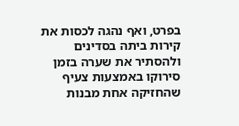בפרט, ואף נהגה לכסות את קירות ביתה בסדינים ולהסתיר את שערה בזמן סירוקו באמצעות צעיף שהחזיקה אחת מבנות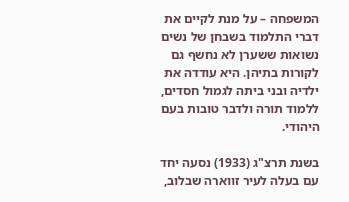המשפחה – על מנת לקיים את דברי התלמוד בשבחן של נשים נשואות ששערן לא נחשף גם לקורות בתיהן. היא עודדה את ילדיה ובני ביתה לגמול חסדים, ללמוד תורה ולדבר טובות בעם היהודי.

בשנת תרצ"ג (1933) נסעה יחד עם בעלה לעיר זווארה שבלוב,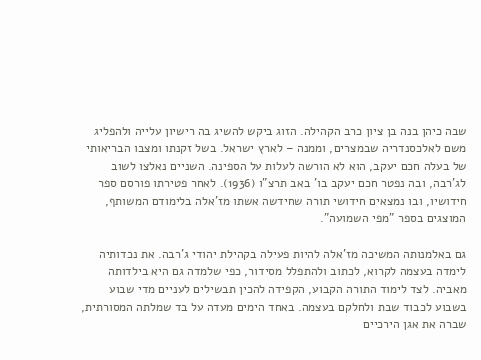שבה כיהן בנה בן ציון כרב הקהילה. הזוג ביקש להשיג בה רישיון עלייה ולהפליג משם לאלכסנדריה שבמצרים, וממנה – לארץ ישראל. בשל זקנתו ומצבו הבריאותי של בעלה חכם יעקב, הוא לא הורשה לעלות על הספינה. השניים נאלצו לשוב לג'רבה, ובה נפטר חכם יעקב בו' באב תרצ"ו (1936). לאחר פטירתו פורסם ספר חידושיו, ובו נמצאים חידושי תורה שחידשה אשתו מז'אלה בלימודם המשותף, המוצגים בספר "מפי השמועה".

גם באלמנותה המשיכה מז'אלה להיות פעילה בקהילת יהודי ג'רבה. את נכדותיה לימדה בעצמה לקרוא, לכתוב ולהתפלל מסידור, כפי שלמדה גם היא בילדותה מאביה. לצד לימוד התורה הקבוע, הקפידה להכין תבשילים לעניים מדי שבוע בשבוע לכבוד שבת ולחלקם בעצמה. באחד הימים מעדה על בד שמלתה המסורתית, שברה את אגן הירכיים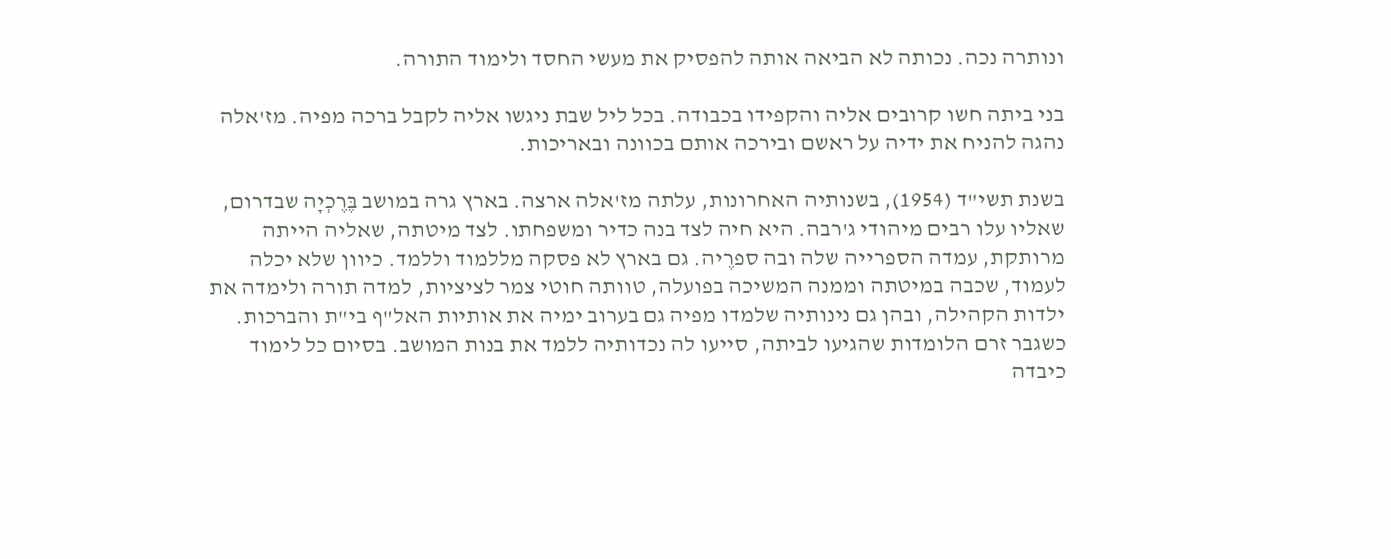ונותרה נכה. נכותה לא הביאה אותה להפסיק את מעשי החסד ולימוד התורה.

בני ביתה חשו קרובים אליה והקפידו בכבודה. בכל ליל שבת ניגשו אליה לקבל ברכה מפיה. מז'אלה נהגה להניח את ידיה על ראשם ובירכה אותם בכוונה ובאריכות.

בשנת תשי"ד (1954), בשנותיה האחרונות, עלתה מז'אלה ארצה. בארץ גרה במושב בֶּרֶכְיָה שבדרום, שאליו עלו רבים מיהודי ג'רבה. היא חיה לצד בנה כדיר ומשפחתו. לצד מיטתה, שאליה הייתה מרותקת, עמדה הספרייה שלה ובה ספרֶיה. גם בארץ לא פסקה מללמוד וללמד. כיוון שלא יכלה לעמוד, שכבה במיטתה וממנה המשיכה בפועלה, טוותה חוטי צמר לציציות, למדה תורה ולימדה את ילדות הקהילה, ובהן גם נינותיה שלמדו מפיה גם בערוב ימיה את אותיות האל"ף בי"ת והברכות. כשגבר זרם הלומדות שהגיעו לביתה, סייעו לה נכדותיה ללמד את בנות המושב. בסיום כל לימוד כיבדה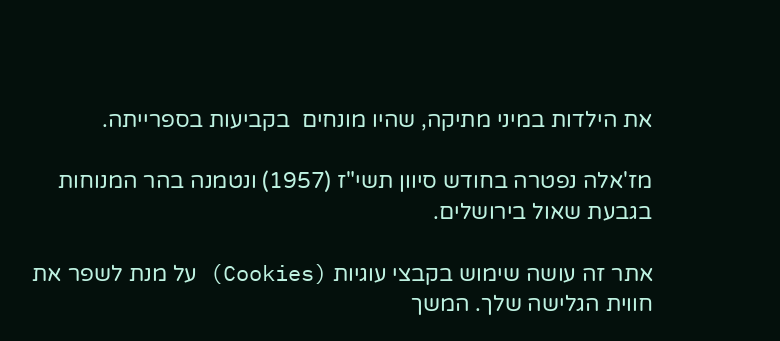את הילדות במיני מתיקה, שהיו מונחים  בקביעות בספרייתה.

מז'אלה נפטרה בחודש סיוון תשי"ז (1957) ונטמנה בהר המנוחות בגבעת שאול בירושלים.

אתר זה עושה שימוש בקבצי עוגיות (Cookies) על מנת לשפר את חווית הגלישה שלך. המשך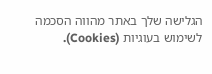הגלישה שלך באתר מהווה הסכמה לשימוש בעוגיות (Cookies).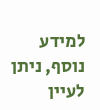למידע נוסף, ניתן לעיין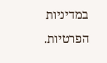במדיניות הפרטיות.